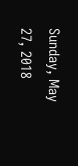Sunday, May 27, 2018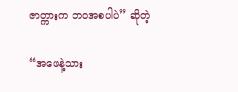ဇာတ္ကားက ဘဝအစပါပဲ” ဆိုတဲ့

“အဖေနဲ့သား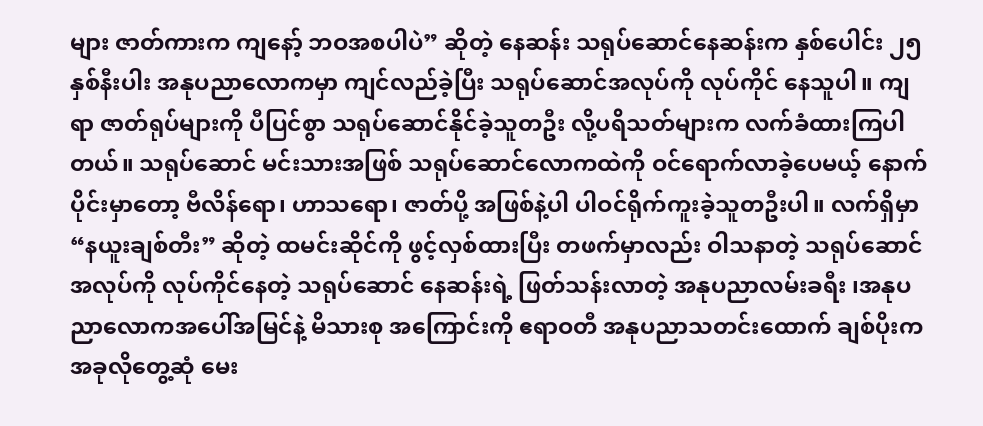များ ဇာတ်ကားက ကျနော့် ဘဝအစပါပဲ” ဆိုတဲ့ နေဆန်း သရုပ်ဆောင်နေဆန်းက နှစ်ပေါင်း ၂၅ နှစ်နီးပါး အနုပညာလောကမှာ ကျင်လည်ခဲ့ပြီး သရုပ်ဆောင်အလုပ်ကို လုပ်ကိုင် နေသူပါ။ ကျရာ ဇာတ်ရုပ်များကို ပီပြင်စွာ သရုပ်ဆောင်နိုင်ခဲ့သူတဦး လို့ပရိသတ်များက လက်ခံထားကြပါတယ်။ သရုပ်ဆောင် မင်းသားအဖြစ် သရုပ်ဆောင်လောကထဲကို ဝင်ရောက်လာခဲ့ပေမယ့် နောက်ပိုင်းမှာတော့ ဗီလိန်ရော၊ ဟာသရော၊ ဇာတ်ပို့ အဖြစ်နဲ့ပါ ပါဝင်ရိုက်ကူးခဲ့သူတဦးပါ။ လက်ရှိမှာ “နယူးချစ်တီး” ဆိုတဲ့ ထမင်းဆိုင်ကို ဖွင့်လှစ်ထားပြီး တဖက်မှာလည်း ဝါသနာတဲ့ သရုပ်ဆောင်အလုပ်ကို လုပ်ကိုင်နေတဲ့ သရုပ်ဆောင် နေဆန်းရဲ့ ဖြတ်သန်းလာတဲ့ အနုပညာလမ်းခရီး ၊အနုပညာလောကအပေါ်အမြင်နဲ့ မိသားစု အကြောင်းကို ဧရာဝတီ အနုပညာသတင်းထောက် ချစ်ပိုးက အခုလိုတွေ့ဆုံ မေး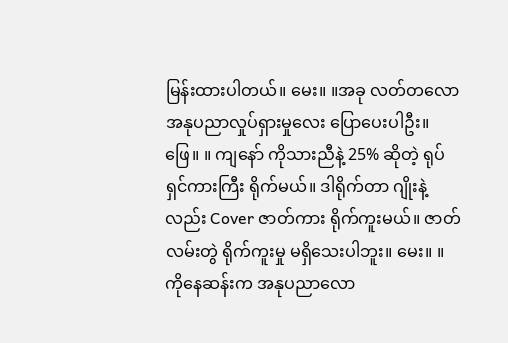မြန်းထားပါတယ်။ မေး။ ။အခု လတ်တလော အနုပညာလှုပ်ရှားမှုလေး ပြောပေးပါဦး။ ဖြေ။ ။ ကျနော် ကိုသားညီနဲ့ 25% ဆိုတဲ့ ရုပ်ရှင်ကားကြီး ရိုက်မယ်။ ဒါရိုက်တာ ဂျိုးနဲ့လည်း Cover ဇာတ်ကား ရိုက်ကူးမယ်။ ဇာတ်လမ်းတွဲ ရိုက်ကူးမှု မရှိသေးပါဘူး။ မေး။ ။ ကိုနေဆန်းက အနုပညာလော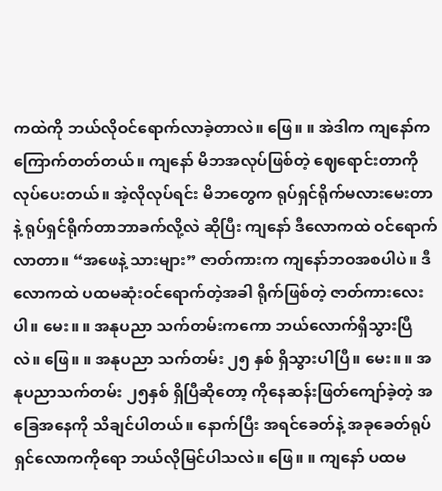ကထဲကို ဘယ်လိုဝင်ရောက်လာခဲ့တာလဲ။ ဖြေ။ ။ အဲဒါက ကျနော်က ကြောက်တတ်တယ်။ ကျနော် မိဘအလုပ်ဖြစ်တဲ့ ဈေရောင်းတာကို လုပ်ပေးတယ်။ အဲ့လိုလုပ်ရင်း မိဘတွေက ရုပ်ရှင်ရိုက်မလားမေးတာနဲ့ ရုပ်ရှင်ရိုက်တာဘာခက်လို့လဲ ဆိုပြီး ကျနော် ဒီလောကထဲ ဝင်ရောက်လာတာ။ “အဖေနဲ့ သားများ” ဇာတ်ကားက ကျနော်ဘဝအစပါပဲ။ ဒီလောကထဲ ပထမဆုံးဝင်ရောက်တဲ့အခါ ရိုက်ဖြစ်တဲ့ ဇာတ်ကားလေးပါ။ မေး။ ။ အနုပညာ သက်တမ်းကကော ဘယ်လောက်ရှိသွားပြီလဲ။ ဖြေ။ ။ အနုပညာ သက်တမ်း ၂၅ နှစ် ရှိသွားပါပြီ။ မေး။ ။ အနုပညာသက်တမ်း ၂၅နှစ် ရှိပြီဆိုတော့ ကိုနေဆန်းဖြတ်ကျော်ခဲ့တဲ့ အခြေအနေကို သိချင်ပါတယ်။ နောက်ပြီး အရင်ခေတ်နဲ့ အခုခေတ်ရုပ်ရှင်လောကကိုရော ဘယ်လိုမြင်ပါသလဲ။ ဖြေ။ ။ ကျနော် ပထမ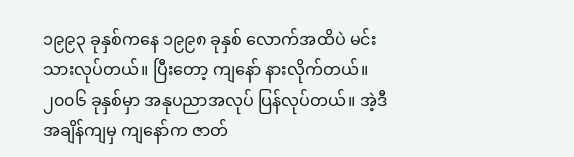၁၉၉၃ ခုနှစ်ကနေ ၁၉၉၈ ခုနှစ် လောက်အထိပဲ မင်းသားလုပ်တယ်။ ပြီးတော့ ကျနော် နားလိုက်တယ်။၂၀၀၆ ခုနှစ်မှာ အနုပညာအလုပ် ပြန်လုပ်တယ်။ အဲ့ဒီအချိန်ကျမှ ကျနော်က ဇာတ်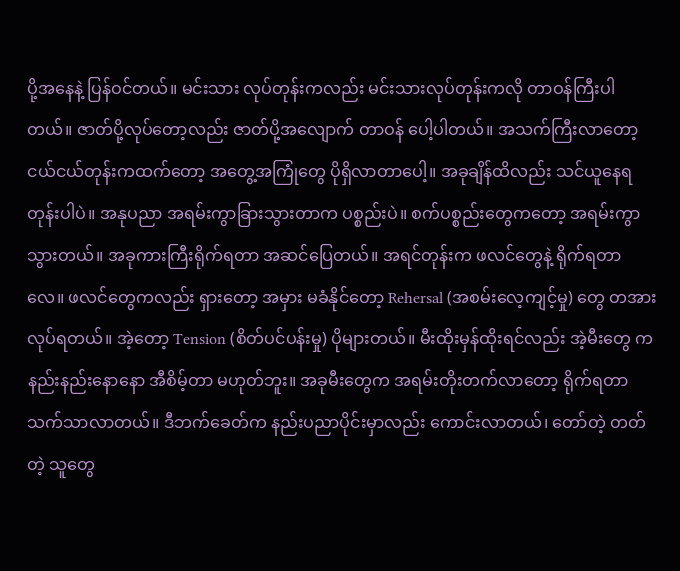ပို့အနေနဲ့ ပြန်ဝင်တယ်။ မင်းသား လုပ်တုန်းကလည်း မင်းသားလုပ်တုန်းကလို တာဝန်ကြီးပါတယ်။ ဇာတ်ပို့လုပ်တော့လည်း ဇာတ်ပို့အလျောက် တာဝန် ပေါ့ပါတယ်။ အသက်ကြီးလာတော့ ငယ်ငယ်တုန်းကထက်တော့ အတွေ့အကြုံတွေ ပိုရှိလာတာပေါ့။ အခုချိန်ထိလည်း သင်ယူနေရတုန်းပါပဲ။ အနုပညာ အရမ်းကွာခြားသွားတာက ပစ္စည်းပဲ။ စက်ပစ္စည်းတွေကတော့ အရမ်းကွာသွားတယ်။ အခုကားကြီးရိုက်ရတာ အဆင်ပြေတယ်။ အရင်တုန်းက ဖလင်တွေနဲ့ ရိုက်ရတာလေ။ ဖလင်တွေကလည်း ရှားတော့ အမှား မခံနိုင်တော့ Rehersal (အစမ်းလေ့ကျင့်မှု) တွေ တအားလုပ်ရတယ်။ အဲ့တော့ Tension (စိတ်ပင်ပန်းမှု) ပိုများတယ်။ မီးထိုးမှန်ထိုးရင်လည်း အဲ့မီးတွေ ကနည်းနည်းနောနော အီစိမ့်တာ မဟုတ်ဘူး။ အခုမီးတွေက အရမ်းတိုးတက်လာတော့ ရိုက်ရတာ သက်သာလာတယ်။ ဒီဘက်ခေတ်က နည်းပညာပိုင်းမှာလည်း ကောင်းလာတယ်၊ တော်တဲ့ တတ်တဲ့ သူတွေ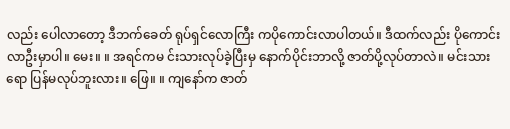လည်း ပေါလာတော့ ဒီဘက်ခေတ် ရုပ်ရှင်လောကြီး ကပိုကောင်းလာပါတယ်။ ဒီထက်လည်း ပိုကောင်းလာဦးမှာပါ။ မေး။ ။ အရင်ကမ င်းသားလုပ်ခဲ့ပြီးမှ နောက်ပိုင်းဘာလို့ ဇာတ်ပို့လုပ်တာလဲ။ မင်းသားရော ပြန်မလုပ်ဘူးလား။ ဖြေ။ ။ ကျနော်က ဇာတ်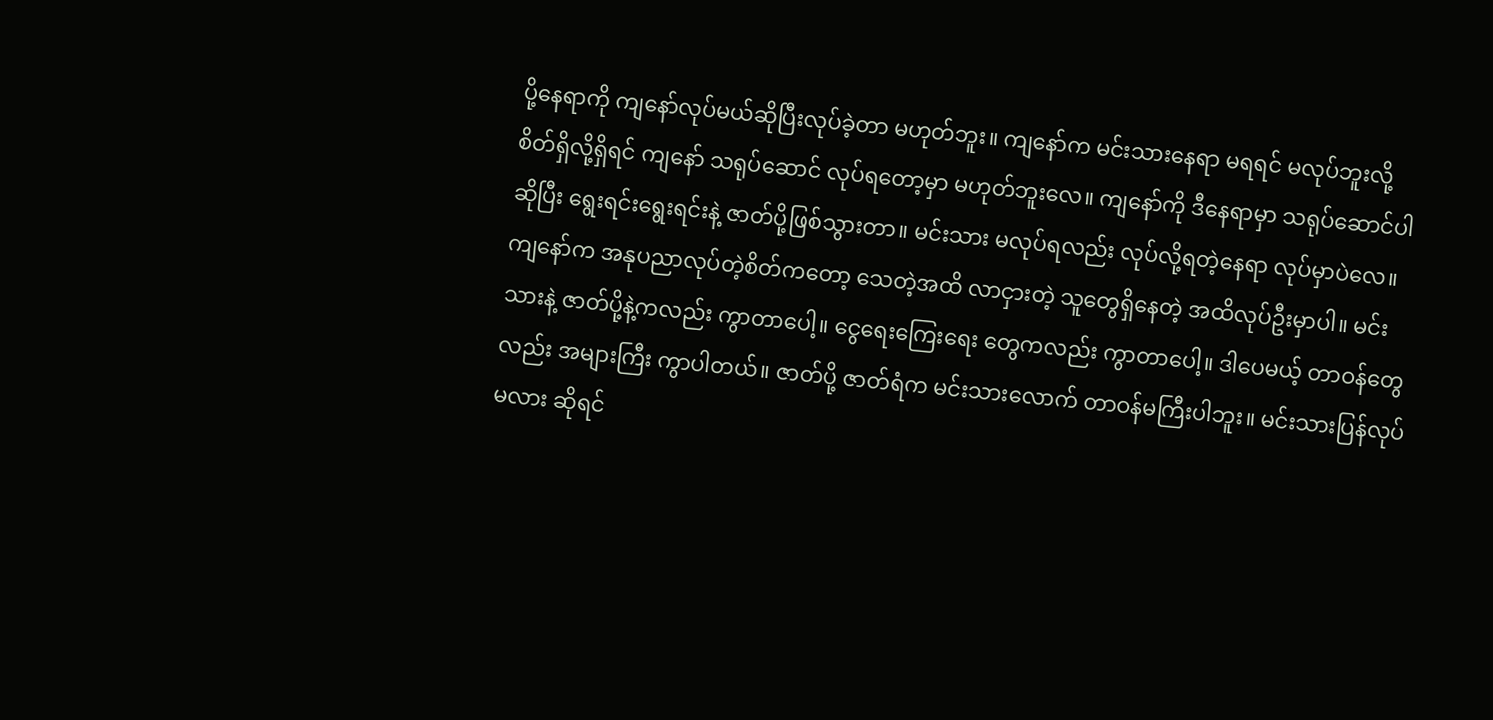ပို့နေရာကို ကျနော်လုပ်မယ်ဆိုပြီးလုပ်ခဲ့တာ မဟုတ်ဘူး။ ကျနော်က မင်းသားနေရာ မရရင် မလုပ်ဘူးလို့ စိတ်ရှိလို့ရှိရင် ကျနော် သရုပ်ဆောင် လုပ်ရတော့မှာ မဟုတ်ဘူးလေ။ ကျနော်ကို ဒီနေရာမှာ သရုပ်ဆောင်ပါ ဆိုပြီး ရွေးရင်းရွေးရင်းနဲ့ ဇာတ်ပို့ဖြစ်သွားတာ။ မင်းသား မလုပ်ရလည်း လုပ်လို့ရတဲ့နေရာ လုပ်မှာပဲလေ။ ကျနော်က အနုပညာလုပ်တဲ့စိတ်ကတော့ သေတဲ့အထိ လာငှားတဲ့ သူတွေရှိနေတဲ့ အထိလုပ်ဦးမှာပါ။ မင်းသားနဲ့ ဇာတ်ပို့နဲ့ကလည်း ကွာတာပေါ့။ ငွေရေးကြေးရေး တွေကလည်း ကွာတာပေါ့။ ဒါပေမယ့် တာဝန်တွေလည်း အများကြီး ကွာပါတယ်။ ဇာတ်ပို့ ဇာတ်ရံက မင်းသားလောက် တာဝန်မကြီးပါဘူး။ မင်းသားပြန်လုပ်မလား ဆိုရင်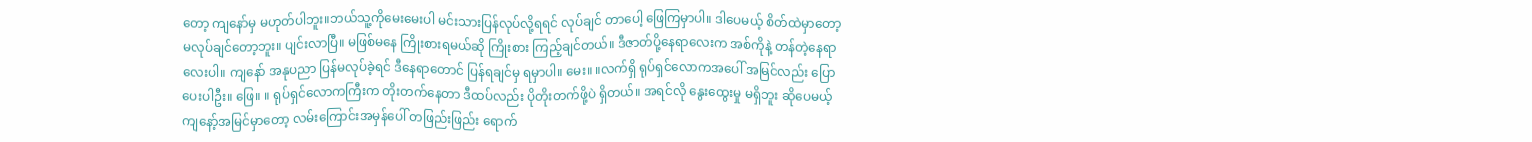တော့ ကျနော်မှ မဟုတ်ပါဘူး။ဘယ်သူ့ကိုမေးမေးပါ မင်းသားပြန်လုပ်လို့ရရင် လုပ်ချင် တာပေါ့ ဖြေကြမှာပါ။ ဒါပေမယ့် စိတ်ထဲမှာတော့ မလုပ်ချင်တော့ဘူး။ ပျင်းလာပြီ။ မဖြစ်မနေ ကြိုးစားရမယ်ဆို ကြိုးစား ကြည့်ချင်တယ်။ ဒီဇာတ်ပို့နေရာလေးက အစ်ကိုနဲ့ တန်တဲ့နေရာလေးပါ။ ကျနော် အနုပညာ ပြန်မလုပ်ခဲ့ရင် ဒီနေရာတောင် ပြန်ရချင်မှ ရမှာပါ။ မေး။ ။လက်ရှိ ရုပ်ရှင်လောကအပေါ် အမြင်လည်း ပြောပေးပါဦး။ ဖြေ။ ။ ရုပ်ရှင်လောကကြီးက တိုးတက်နေတာ ဒီထပ်လည်း ပိုတိုးတက်ဖို့ပဲ ရှိတယ်။ အရင်လို နွေးထွေးမှု မရှိဘူး ဆိုပေမယ့် ကျနော့်အမြင်မှာတော့ လမ်းကြောင်းအမှန်ပေါ် တဖြည်းဖြည်း ရောက်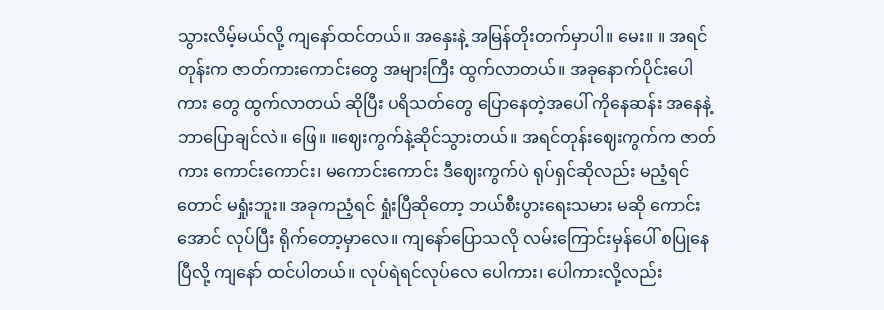သွားလိမ့်မယ်လို့ ကျနော်ထင်တယ်။ အနှေးနဲ့ အမြန်တိုးတက်မှာပါ။ မေး။ ။ အရင်တုန်းက ဇာတ်ကားကောင်းတွေ အများကြီး ထွက်လာတယ်။ အခုနောက်ပိုင်းပေါကား တွေ ထွက်လာတယ် ဆိုပြီး ပရိသတ်တွေ ပြောနေတဲ့အပေါ် ကိုနေဆန်း အနေနဲ့ ဘာပြောချင်လဲ။ ဖြေ။ ။ဈေးကွက်နဲ့ဆိုင်သွားတယ်။ အရင်တုန်းဈေးကွက်က ဇာတ်ကား ကောင်းကောင်း၊ မကောင်းကောင်း ဒီဈေးကွက်ပဲ ရုပ်ရှင်ဆိုလည်း မညံ့ရင်တောင် မရှုံးဘူး။ အခုကညံ့ရင် ရှုံးပြီဆိုတော့ ဘယ်စီးပွားရေးသမား မဆို ကောင်းအောင် လုပ်ပြီး ရိုက်တော့မှာလေ။ ကျနော်ပြောသလို လမ်းကြောင်းမှန်ပေါ် စပြုနေပြီလို့ ကျနော် ထင်ပါတယ်။ လုပ်ရဲရင်လုပ်လေ ပေါကား၊ ပေါကားလို့လည်း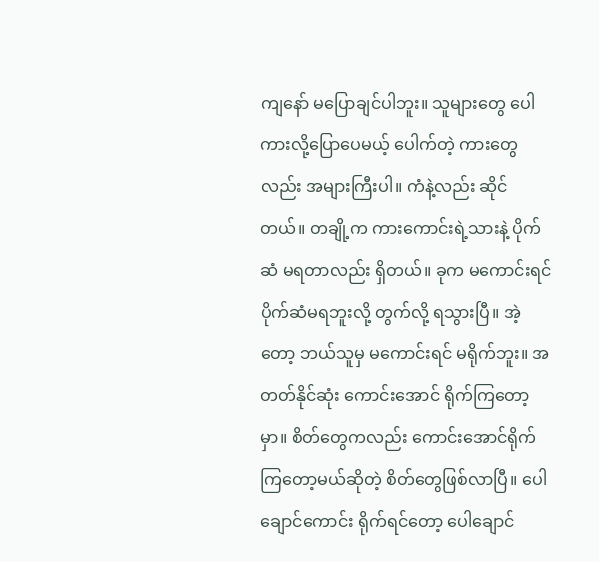ကျနော် မပြောချင်ပါဘူး။ သူများတွေ ပေါကားလို့ပြောပေမယ့် ပေါက်တဲ့ ကားတွေလည်း အများကြီးပါ။ ကံနဲ့လည်း ဆိုင်တယ်။ တချို့က ကားကောင်းရဲ့သားနဲ့ ပိုက်ဆံ မရတာလည်း ရှိတယ်။ ခုက မကောင်းရင် ပိုက်ဆံမရဘူးလို့ တွက်လို့ ရသွားပြီ။ အဲ့တော့ ဘယ်သူမှ မကောင်းရင် မရိုက်ဘူး။ အတတ်နိုင်ဆုံး ကောင်းအောင် ရိုက်ကြတော့မှာ။ စိတ်တွေကလည်း ကောင်းအောင်ရိုက်ကြတော့မယ်ဆိုတဲ့ စိတ်တွေဖြစ်လာပြီ။ ပေါချောင်ကောင်း ရိုက်ရင်တော့ ပေါချောင်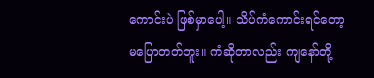ကောင်းပဲ ဖြစ်မှာပေါ့။ သိပ်ကံကောင်းရင်တော့ မပြောတတ်ဘူး။ ကံဆိုတာလည်း ကျနော်တို့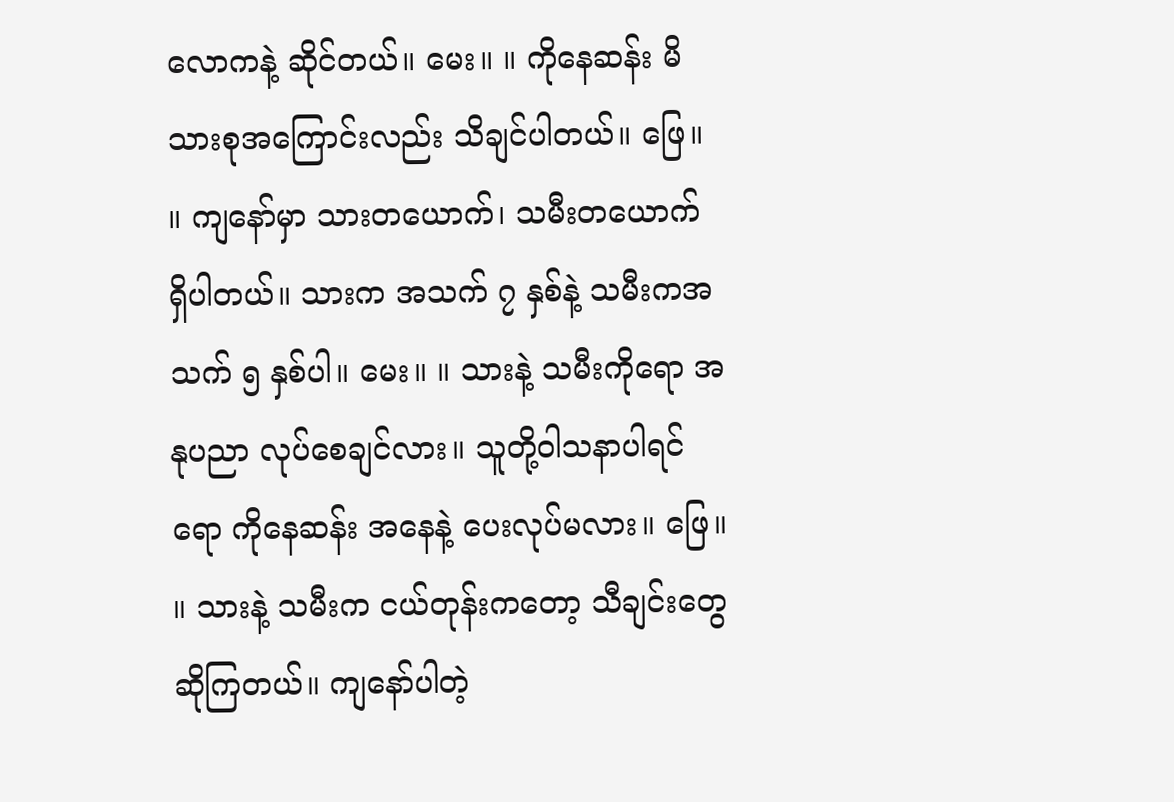လောကနဲ့ ဆိုင်တယ်။ မေး။ ။ ကိုနေဆန်း မိသားစုအကြောင်းလည်း သိချင်ပါတယ်။ ဖြေ။ ။ ကျနော်မှာ သားတယောက်၊ သမီးတယောက် ရှိပါတယ်။ သားက အသက် ၇ နှစ်နဲ့ သမီးကအသက် ၅ နှစ်ပါ။ မေး။ ။ သားနဲ့ သမီးကိုရော အနုပညာ လုပ်စေချင်လား။ သူတို့ဝါသနာပါရင်ရော ကိုနေဆန်း အနေနဲ့ ပေးလုပ်မလား။ ဖြေ။ ။ သားနဲ့ သမီးက ငယ်တုန်းကတော့ သီချင်းတွေဆိုကြတယ်။ ကျနော်ပါတဲ့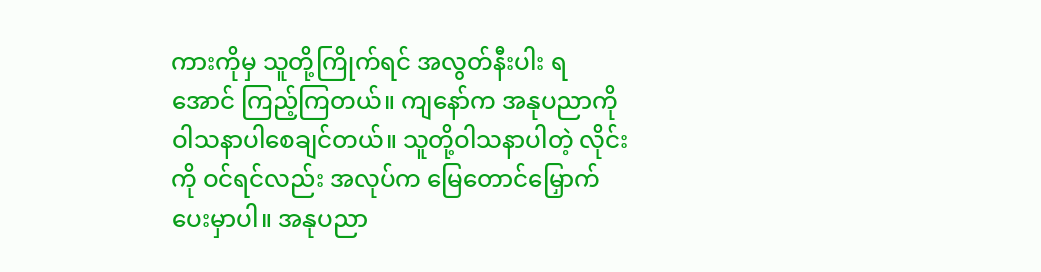ကားကိုမှ သူတို့ကြိုက်ရင် အလွတ်နီးပါး ရအောင် ကြည့်ကြတယ်။ ကျနော်က အနုပညာကို ဝါသနာပါစေချင်တယ်။ သူတို့ဝါသနာပါတဲ့ လိုင်းကို ဝင်ရင်လည်း အလုပ်က မြေတောင်မြှောက်ပေးမှာပါ။ အနုပညာ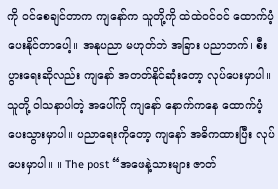ကို ဝင်စေချင်တာက ကျနော်က သူတို့ကို ထဲထဲဝင်ဝင် ထောက်ပံ့ ပေးနိုင်တာပေါ့။ အနုပညာ မဟုတ်ဘဲ အခြား ပညာဘက်၊ စီးပွားရေးဆိုလည်း ကျနော် အတတ်နိုင်ဆုံးတော့ လုပ်ပေးမှာပါ။ သူတို့ ဝါသနာပါတဲ့ အပေါ်ကို ကျနော် နောက်ကနေ ထောက်ပံ့ပေးသွားမှာပါ။ ပညာရေးကိုတော့ ကျနော် အဓိကထားပြီး လုပ်ပေးမှာပါ။ ။ The post “အဖေနဲ့သားများ ဇာတ်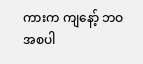ကားက ကျနော့် ဘဝအစပါ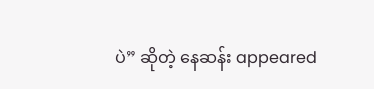ပဲ” ဆိုတဲ့ နေဆန်း appeared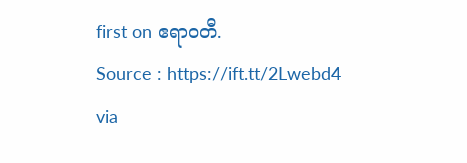first on ဧရာဝတီ.
Source : https://ift.tt/2Lwebd4
via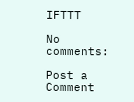IFTTT

No comments:

Post a Comment